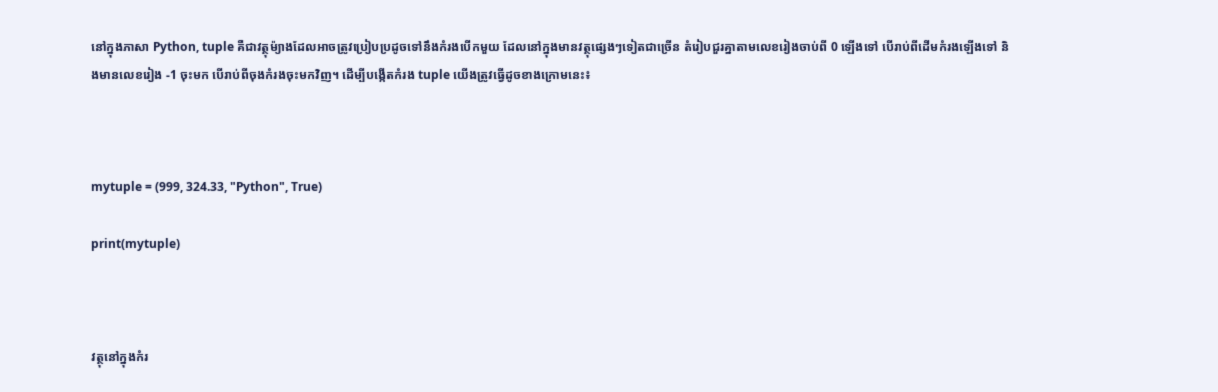នៅក្នុងភាសា Python, tuple គឺជាវត្ថុម៉្យាងដែលអាចត្រូវប្រៀបប្រដូចទៅនឹងកំរងបើកមួយ ដែលនៅក្នុងមានវត្ថុផ្សេងៗទៀតជាច្រើន តំរៀបជួរគ្នាតាមលេខរៀងចាប់ពី 0 ឡើងទៅ បើរាប់ពីដើមកំរងឡើងទៅ និងមានលេខរៀង -1 ចុះមក បើរាប់ពីចុងកំរងចុះមកវិញ។ ដើម្បីបង្កើតកំរង tuple យើងត្រូវធ្វើដូចខាងក្រោមនេះ៖



mytuple = (999, 324.33, "Python", True)

print(mytuple)



វត្ថុនៅក្នុងកំរ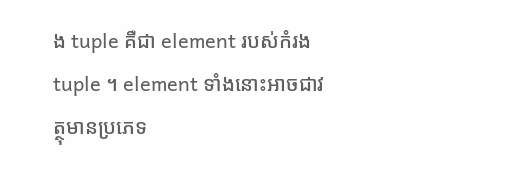ង tuple គឺជា element របស់កំរង tuple ។ element ទាំងនោះអាចជាវត្ថុមានប្រភេទ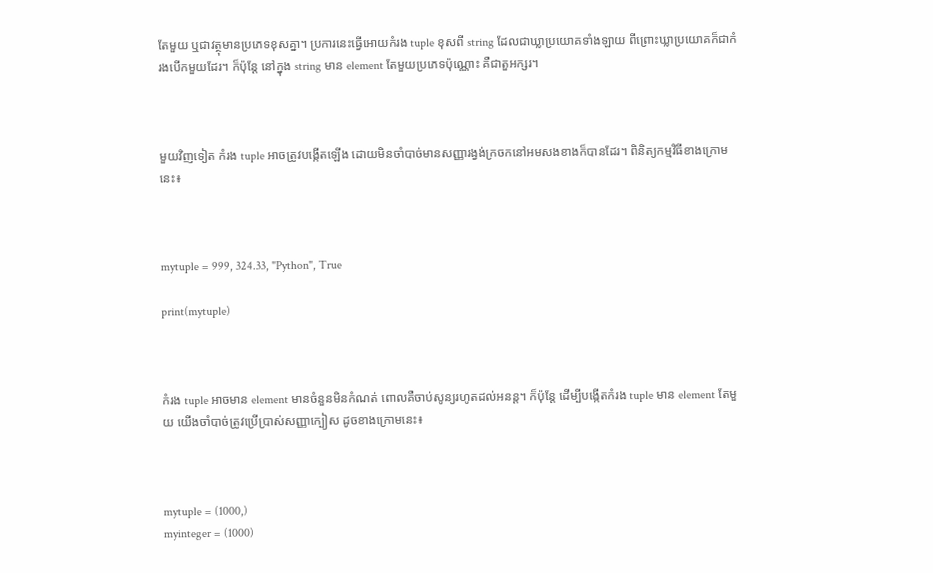តែមួយ ឬជាវត្ថុមានប្រភេទខុសគ្នា។ ប្រការនេះធ្វើអោយកំរង tuple ខុសពី string ដែលជាឃ្លាប្រយោគទាំងឡាយ ពីព្រោះឃ្លាប្រយោគក៏ជាកំរងបើកមួយដែរ។ ក៏ប៉ុន្តែ នៅក្នុង string មាន element តែមួយប្រភេទប៉ុណ្ណោះ គឺជាតួអក្សរ។



មួយវិញទៀត កំរង tuple អាចត្រូវបង្កើតឡើង ដោយមិនចាំបាច់មានសញ្ញារង្វង់ក្រចកនៅអមសងខាងក៏បានដែរ។ ពិនិត្យកម្មវិធីខាងក្រោមនេះ៖



mytuple = 999, 324.33, "Python", True

print(mytuple)



កំរង tuple អាចមាន element មានចំនួនមិនកំណត់ ពោលគឺចាប់សូន្យរហូតដល់អនន្ត។ ក៏ប៉ុន្តែ ដើម្បីបង្កើតកំរង tuple មាន element តែមួយ យើងចាំបាច់ត្រូវប្រើប្រាស់សញ្ញាក្បៀស ដូចខាងក្រោមនេះ៖



mytuple = (1000,)
myinteger = (1000)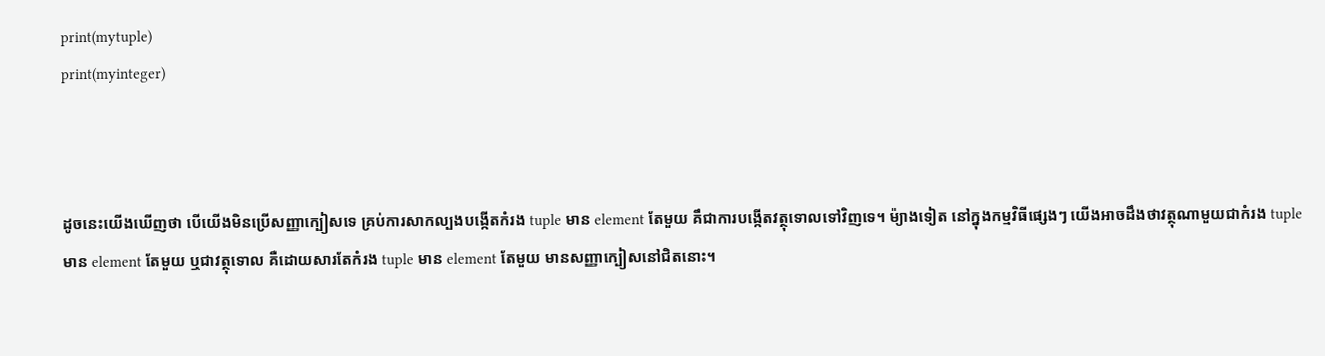print(mytuple)
print(myinteger)



ដូចនេះយើងឃើញថា បើយើងមិនប្រើសញ្ញាក្បៀសទេ គ្រប់ការសាកល្បងបង្កើតកំរង tuple មាន element តែមួយ គឹជាការបង្កើតវត្ថុទោលទៅវិញទេ។ ម៉្យាងទៀត នៅក្នុងកម្មវិធីផ្សេងៗ យើងអាចដឹងថាវត្ថុណាមួយជាកំរង tuple មាន element តែមួយ ឬជាវត្ថុទោល គឺដោយសារតែកំរង tuple មាន element តែមួយ មានសញ្ញាក្បៀសនៅជិតនោះ។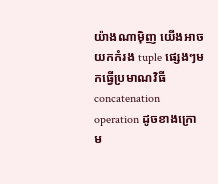យ៉ាងណាម៉ិញ យើងអាចយកកំរង tuple ផ្សេងៗមកធ្វើប្រមាណវិធី concatenation operation ដូចខាងក្រោម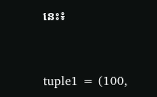នេះ៖



tuple1 = (100,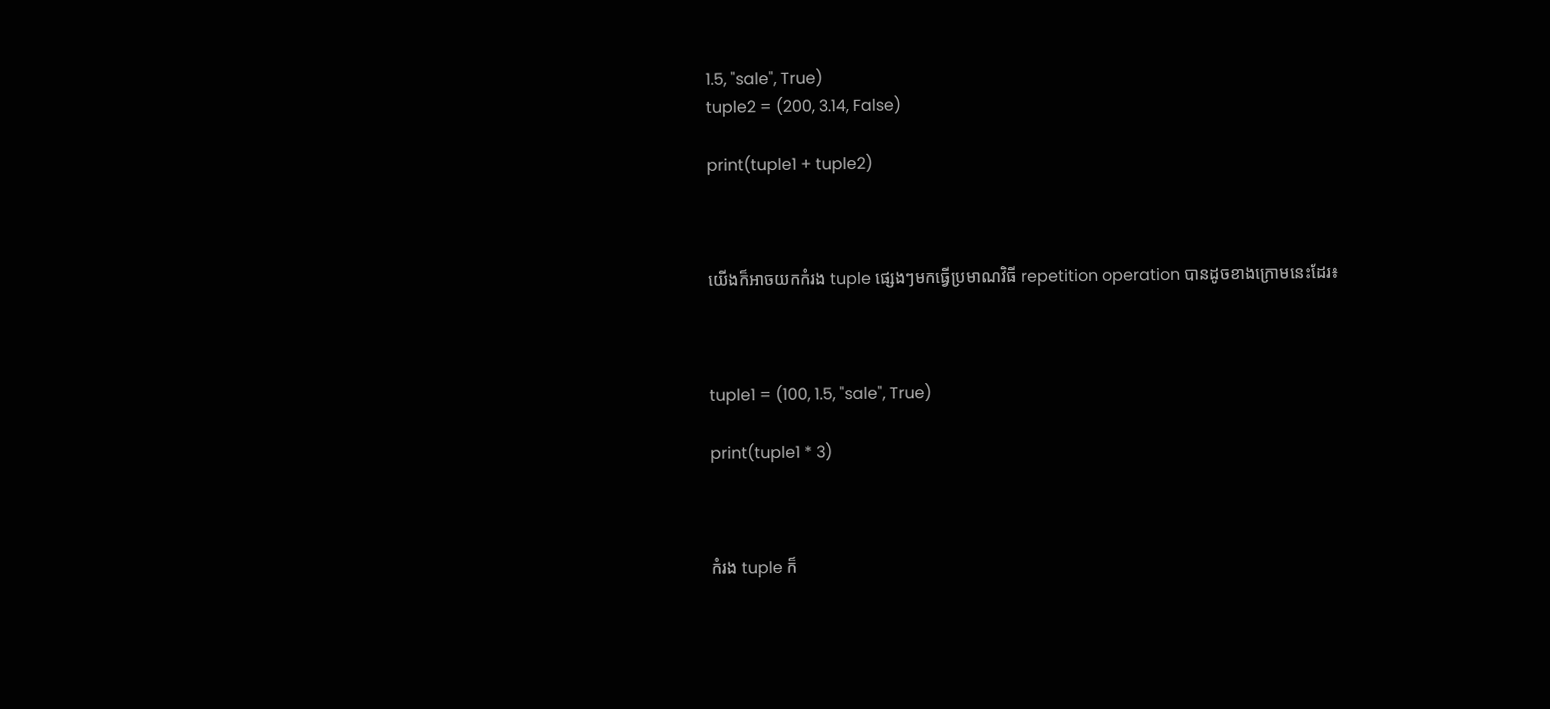1.5, "sale", True)
tuple2 = (200, 3.14, False)

print(tuple1 + tuple2)



យើងក៏អាចយកកំរង tuple ផ្សេងៗមកធ្វើប្រមាណវិធី repetition operation បានដូចខាងក្រោមនេះដែរ៖



tuple1 = (100, 1.5, "sale", True)

print(tuple1 * 3)



កំរង tuple ក៏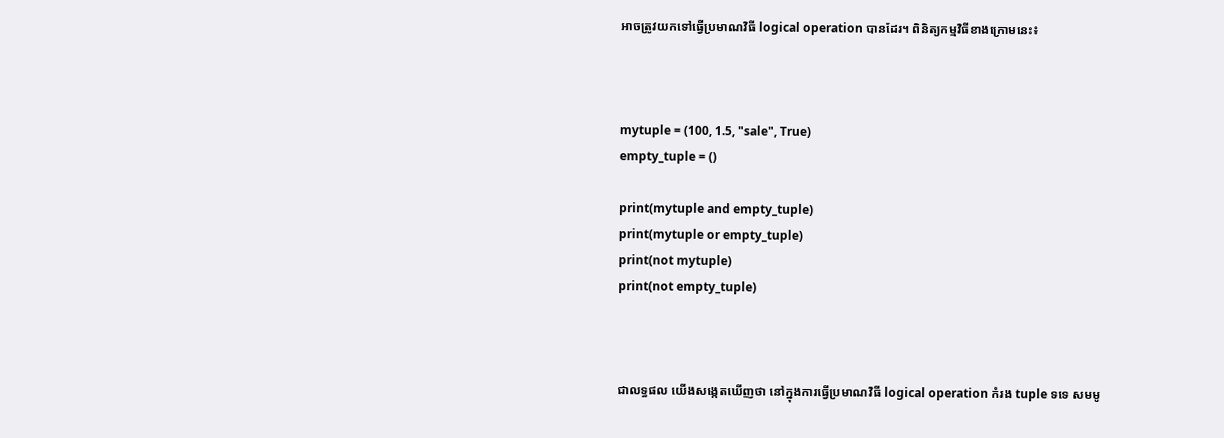អាចត្រូវយកទៅធ្វើប្រមាណវិធី logical operation បានដែរ។ ពិនិត្យកម្មវិធីខាងក្រោមនេះ៖



mytuple = (100, 1.5, "sale", True)
empty_tuple = ()

print(mytuple and empty_tuple)
print(mytuple or empty_tuple)
print(not mytuple)
print(not empty_tuple)



ជាលទ្ធផល យើងសង្កេតឃើញថា នៅក្នុងការធ្វើប្រមាណវិធី logical operation កំរង tuple ទទេ សមមូ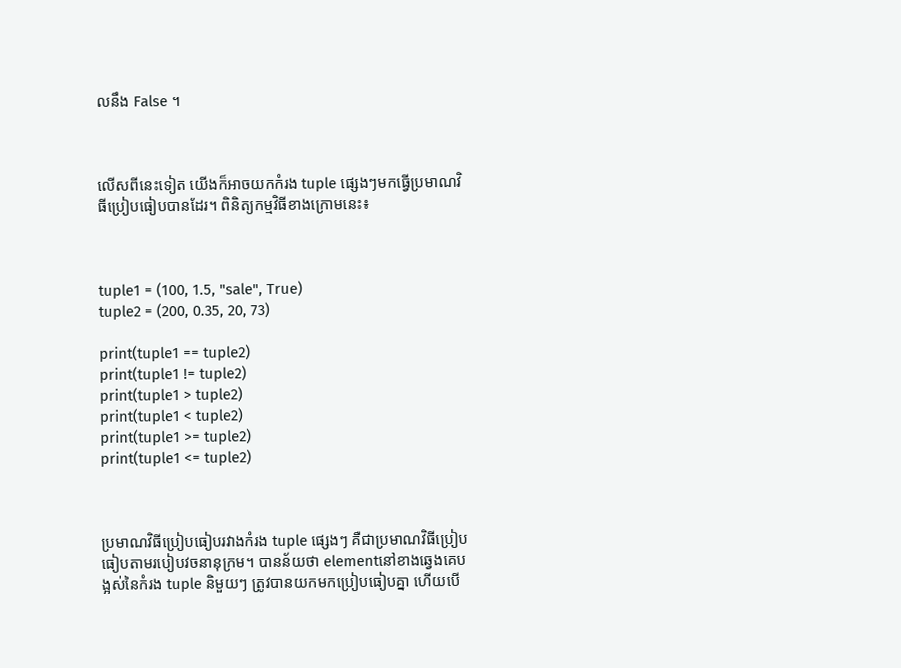លនឹង False ។



លើសពីនេះទៀត យើងក៏អាចយកកំរង tuple ផ្សេងៗមកធ្វើប្រមាណវិធីប្រៀបធៀបបានដែរ។ ពិនិត្យកម្មវិធីខាងក្រោមនេះ៖



tuple1 = (100, 1.5, "sale", True)
tuple2 = (200, 0.35, 20, 73)

print(tuple1 == tuple2)
print(tuple1 != tuple2)
print(tuple1 > tuple2)
print(tuple1 < tuple2)
print(tuple1 >= tuple2)
print(tuple1 <= tuple2)



ប្រមាណវិធីប្រៀបធៀបរវាងកំរង tuple ផ្សេងៗ គឺជាប្រមាណវិធីប្រៀបធៀបតាមរបៀបវចនានុក្រម។ បានន័យថា elementនៅខាងឆ្វេងគេបង្អស់នៃកំរង tuple និមួយៗ ត្រូវបានយកមកប្រៀបធៀបគ្នា ហើយបើ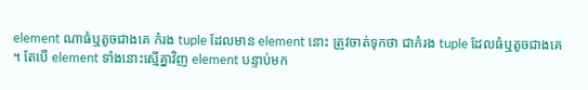element ណាធំឬតូចជាងគេ កំរង tuple ដែលមាន element នោះ ត្រូវចាត់ទុកថា ជាកំរង tuple ដែលធំឬតូចជាងគេ។ តែបើ element ទាំងនោះស្មើគ្នាវិញ element បន្ទាប់មក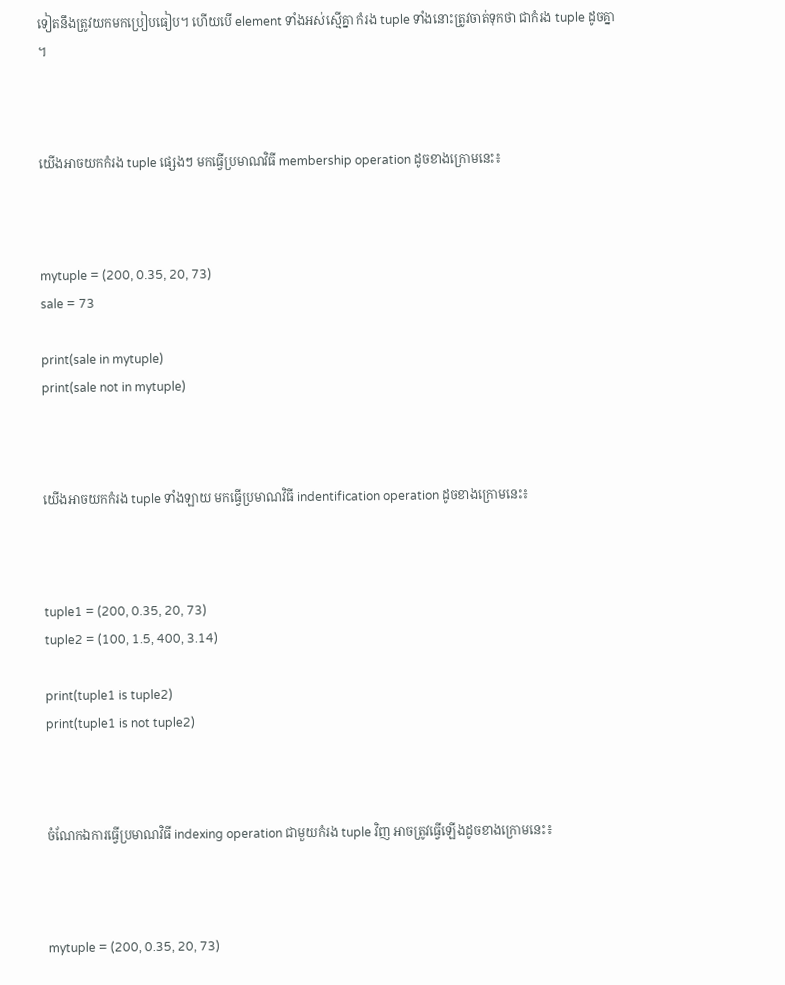ទៀតនឹងត្រូវយកមកប្រៀបធៀប។ ហើយបើ element ទាំងអស់ស្មើគ្នា កំរង tuple ទាំងនោះត្រូវចាត់ទុកថា ជាកំរង tuple ដូចគ្នា។



យើងអាចយកកំរង tuple ផ្សេងៗ មកធ្វើប្រមាណវិធី membership operation ដូចខាងក្រោមនេះ៖



mytuple = (200, 0.35, 20, 73)
sale = 73

print(sale in mytuple)
print(sale not in mytuple)



យើងអាចយកកំរង tuple ទាំងឡាយ មកធ្វើប្រមាណវិធី indentification operation ដូចខាងក្រោមនេះ៖



tuple1 = (200, 0.35, 20, 73)
tuple2 = (100, 1.5, 400, 3.14)

print(tuple1 is tuple2)
print(tuple1 is not tuple2)



ចំណែកឯការធ្វើប្រមាណវិធី indexing operation ជាមួយកំរង tuple វិញ អាចត្រូវធ្វើឡើងដូចខាងក្រោមនេះ៖



mytuple = (200, 0.35, 20, 73)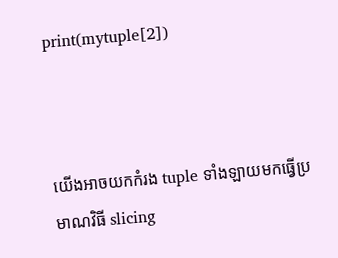print(mytuple[2])



យើងអាចយកកំរង tuple ទាំងឡាយមកធ្វើប្រមាណវិធី slicing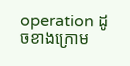operation ដូចខាងក្រោម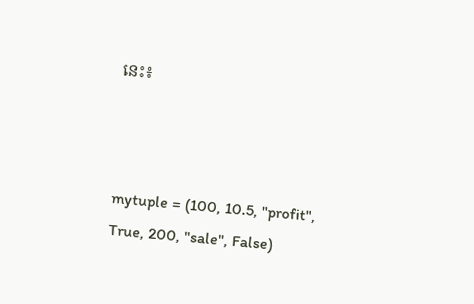នេះ៖



mytuple = (100, 10.5, "profit", True, 200, "sale", False)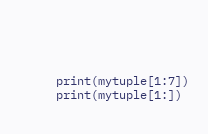print(mytuple[1:7])
print(mytuple[1:])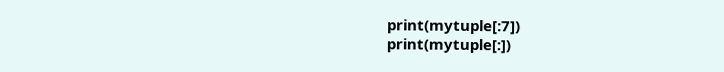print(mytuple[:7])
print(mytuple[:])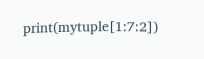print(mytuple[1:7:2])